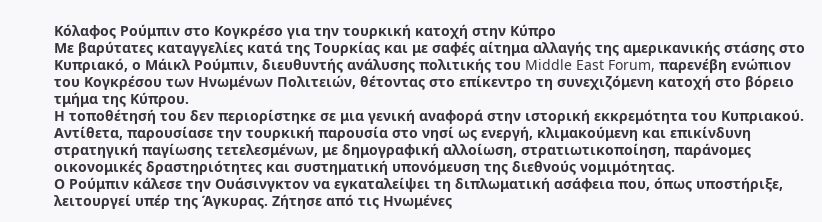Κόλαφος Ρούμπιν στο Κογκρέσο για την τουρκική κατοχή στην Κύπρο
Με βαρύτατες καταγγελίες κατά της Τουρκίας και με σαφές αίτημα αλλαγής της αμερικανικής στάσης στο Κυπριακό, ο Μάικλ Ρούμπιν, διευθυντής ανάλυσης πολιτικής του Middle East Forum, παρενέβη ενώπιον του Κογκρέσου των Ηνωμένων Πολιτειών, θέτοντας στο επίκεντρο τη συνεχιζόμενη κατοχή στο βόρειο τμήμα της Κύπρου.
Η τοποθέτησή του δεν περιορίστηκε σε μια γενική αναφορά στην ιστορική εκκρεμότητα του Κυπριακού. Αντίθετα, παρουσίασε την τουρκική παρουσία στο νησί ως ενεργή, κλιμακούμενη και επικίνδυνη στρατηγική παγίωσης τετελεσμένων, με δημογραφική αλλοίωση, στρατιωτικοποίηση, παράνομες οικονομικές δραστηριότητες και συστηματική υπονόμευση της διεθνούς νομιμότητας.
Ο Ρούμπιν κάλεσε την Ουάσινγκτον να εγκαταλείψει τη διπλωματική ασάφεια που, όπως υποστήριξε, λειτουργεί υπέρ της Άγκυρας. Ζήτησε από τις Ηνωμένες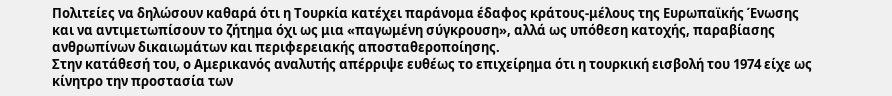Πολιτείες να δηλώσουν καθαρά ότι η Τουρκία κατέχει παράνομα έδαφος κράτους-μέλους της Ευρωπαϊκής Ένωσης και να αντιμετωπίσουν το ζήτημα όχι ως μια «παγωμένη σύγκρουση», αλλά ως υπόθεση κατοχής, παραβίασης ανθρωπίνων δικαιωμάτων και περιφερειακής αποσταθεροποίησης.
Στην κατάθεσή του, ο Αμερικανός αναλυτής απέρριψε ευθέως το επιχείρημα ότι η τουρκική εισβολή του 1974 είχε ως κίνητρο την προστασία των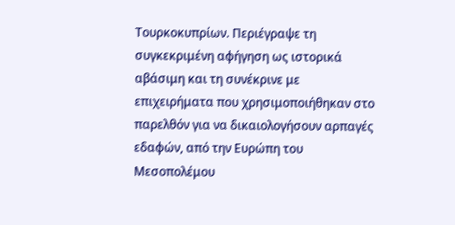Τουρκοκυπρίων. Περιέγραψε τη συγκεκριμένη αφήγηση ως ιστορικά αβάσιμη και τη συνέκρινε με επιχειρήματα που χρησιμοποιήθηκαν στο παρελθόν για να δικαιολογήσουν αρπαγές εδαφών, από την Ευρώπη του Μεσοπολέμου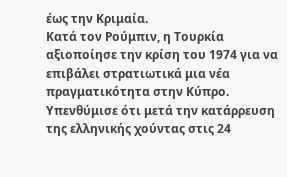έως την Κριμαία.
Κατά τον Ρούμπιν, η Τουρκία αξιοποίησε την κρίση του 1974 για να επιβάλει στρατιωτικά μια νέα πραγματικότητα στην Κύπρο. Υπενθύμισε ότι μετά την κατάρρευση της ελληνικής χούντας στις 24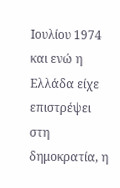Ιουλίου 1974 και ενώ η Ελλάδα είχε επιστρέψει στη δημοκρατία, η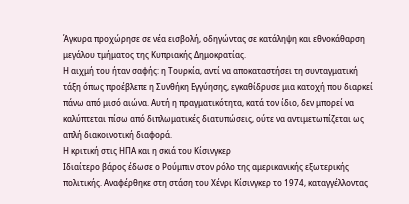Άγκυρα προχώρησε σε νέα εισβολή, οδηγώντας σε κατάληψη και εθνοκάθαρση μεγάλου τμήματος της Κυπριακής Δημοκρατίας.
Η αιχμή του ήταν σαφής: η Τουρκία, αντί να αποκαταστήσει τη συνταγματική τάξη όπως προέβλεπε η Συνθήκη Εγγύησης, εγκαθίδρυσε μια κατοχή που διαρκεί πάνω από μισό αιώνα. Αυτή η πραγματικότητα, κατά τον ίδιο, δεν μπορεί να καλύπτεται πίσω από διπλωματικές διατυπώσεις, ούτε να αντιμετωπίζεται ως απλή διακοινοτική διαφορά.
Η κριτική στις ΗΠΑ και η σκιά του Κίσινγκερ
Ιδιαίτερο βάρος έδωσε ο Ρούμπιν στον ρόλο της αμερικανικής εξωτερικής πολιτικής. Αναφέρθηκε στη στάση του Χένρι Κίσινγκερ το 1974, καταγγέλλοντας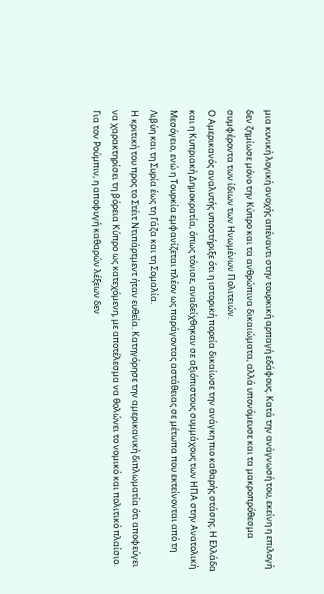μια κυνική λογική ανοχής απέναντι στην τουρκική αρπαγή εδάφους. Κατά την ανάγνωσή του, εκείνη η επιλογή δεν ζημίωσε μόνο την Κύπρο και τα ανθρώπινα δικαιώματα, αλλά υπονόμευσε και τα μακροπρόθεσμα συμφέροντα των ίδιων των Ηνωμένων Πολιτειών.
Ο Αμερικανός αναλυτής υποστήριξε ότι η ιστορική πορεία δικαίωσε την ανάγκη πιο καθαρής στάσης. Η Ελλάδα και η Κυπριακή Δημοκρατία, όπως τόνισε, αναδείχθηκαν σε αξιόπιστους συμμάχους των ΗΠΑ στην Ανατολική Μεσόγειο, ενώ η Τουρκία εμφανίζεται πλέον ως παράγοντας αστάθειας σε μέτωπα που εκτείνονται από τη Λιβύη και τη Συρία έως τη Γάζα και τη Σομαλία.
Η κριτική του προς το Στέιτ Ντιπάρτμεντ ήταν ευθεία. Κατηγόρησε την αμερικανική διπλωματία ότι αποφεύγει να χαρακτηρίσει τη βόρεια Κύπρο ως κατεχόμενη, με αποτέλεσμα να θολώνει το νομικό και πολιτικό πλαίσιο. Για τον Ρούμπιν, η αποφυγή καθαρών λέξεων δεν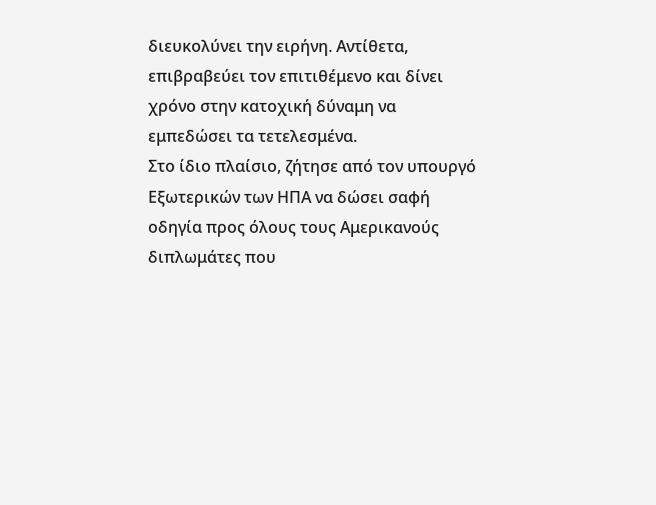διευκολύνει την ειρήνη. Αντίθετα, επιβραβεύει τον επιτιθέμενο και δίνει χρόνο στην κατοχική δύναμη να εμπεδώσει τα τετελεσμένα.
Στο ίδιο πλαίσιο, ζήτησε από τον υπουργό Εξωτερικών των ΗΠΑ να δώσει σαφή οδηγία προς όλους τους Αμερικανούς διπλωμάτες που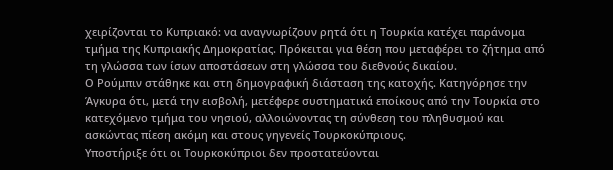χειρίζονται το Κυπριακό: να αναγνωρίζουν ρητά ότι η Τουρκία κατέχει παράνομα τμήμα της Κυπριακής Δημοκρατίας. Πρόκειται για θέση που μεταφέρει το ζήτημα από τη γλώσσα των ίσων αποστάσεων στη γλώσσα του διεθνούς δικαίου.
Ο Ρούμπιν στάθηκε και στη δημογραφική διάσταση της κατοχής. Κατηγόρησε την Άγκυρα ότι, μετά την εισβολή, μετέφερε συστηματικά εποίκους από την Τουρκία στο κατεχόμενο τμήμα του νησιού, αλλοιώνοντας τη σύνθεση του πληθυσμού και ασκώντας πίεση ακόμη και στους γηγενείς Τουρκοκύπριους.
Υποστήριξε ότι οι Τουρκοκύπριοι δεν προστατεύονται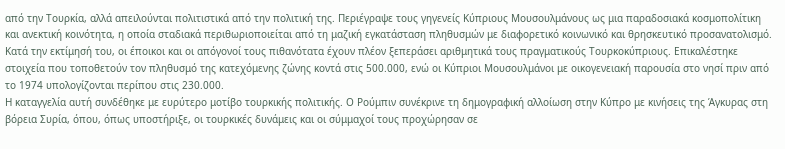από την Τουρκία, αλλά απειλούνται πολιτιστικά από την πολιτική της. Περιέγραψε τους γηγενείς Κύπριους Μουσουλμάνους ως μια παραδοσιακά κοσμοπολίτικη και ανεκτική κοινότητα, η οποία σταδιακά περιθωριοποιείται από τη μαζική εγκατάσταση πληθυσμών με διαφορετικό κοινωνικό και θρησκευτικό προσανατολισμό.
Κατά την εκτίμησή του, οι έποικοι και οι απόγονοί τους πιθανότατα έχουν πλέον ξεπεράσει αριθμητικά τους πραγματικούς Τουρκοκύπριους. Επικαλέστηκε στοιχεία που τοποθετούν τον πληθυσμό της κατεχόμενης ζώνης κοντά στις 500.000, ενώ οι Κύπριοι Μουσουλμάνοι με οικογενειακή παρουσία στο νησί πριν από το 1974 υπολογίζονται περίπου στις 230.000.
Η καταγγελία αυτή συνδέθηκε με ευρύτερο μοτίβο τουρκικής πολιτικής. Ο Ρούμπιν συνέκρινε τη δημογραφική αλλοίωση στην Κύπρο με κινήσεις της Άγκυρας στη βόρεια Συρία, όπου, όπως υποστήριξε, οι τουρκικές δυνάμεις και οι σύμμαχοί τους προχώρησαν σε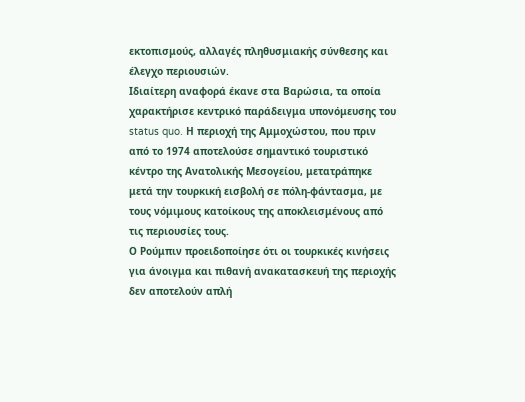εκτοπισμούς, αλλαγές πληθυσμιακής σύνθεσης και έλεγχο περιουσιών.
Ιδιαίτερη αναφορά έκανε στα Βαρώσια, τα οποία χαρακτήρισε κεντρικό παράδειγμα υπονόμευσης του status quo. Η περιοχή της Αμμοχώστου, που πριν από το 1974 αποτελούσε σημαντικό τουριστικό κέντρο της Ανατολικής Μεσογείου, μετατράπηκε μετά την τουρκική εισβολή σε πόλη-φάντασμα, με τους νόμιμους κατοίκους της αποκλεισμένους από τις περιουσίες τους.
Ο Ρούμπιν προειδοποίησε ότι οι τουρκικές κινήσεις για άνοιγμα και πιθανή ανακατασκευή της περιοχής δεν αποτελούν απλή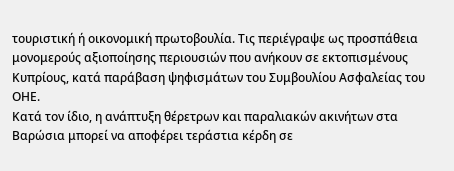τουριστική ή οικονομική πρωτοβουλία. Τις περιέγραψε ως προσπάθεια μονομερούς αξιοποίησης περιουσιών που ανήκουν σε εκτοπισμένους Κυπρίους, κατά παράβαση ψηφισμάτων του Συμβουλίου Ασφαλείας του ΟΗΕ.
Κατά τον ίδιο, η ανάπτυξη θέρετρων και παραλιακών ακινήτων στα Βαρώσια μπορεί να αποφέρει τεράστια κέρδη σε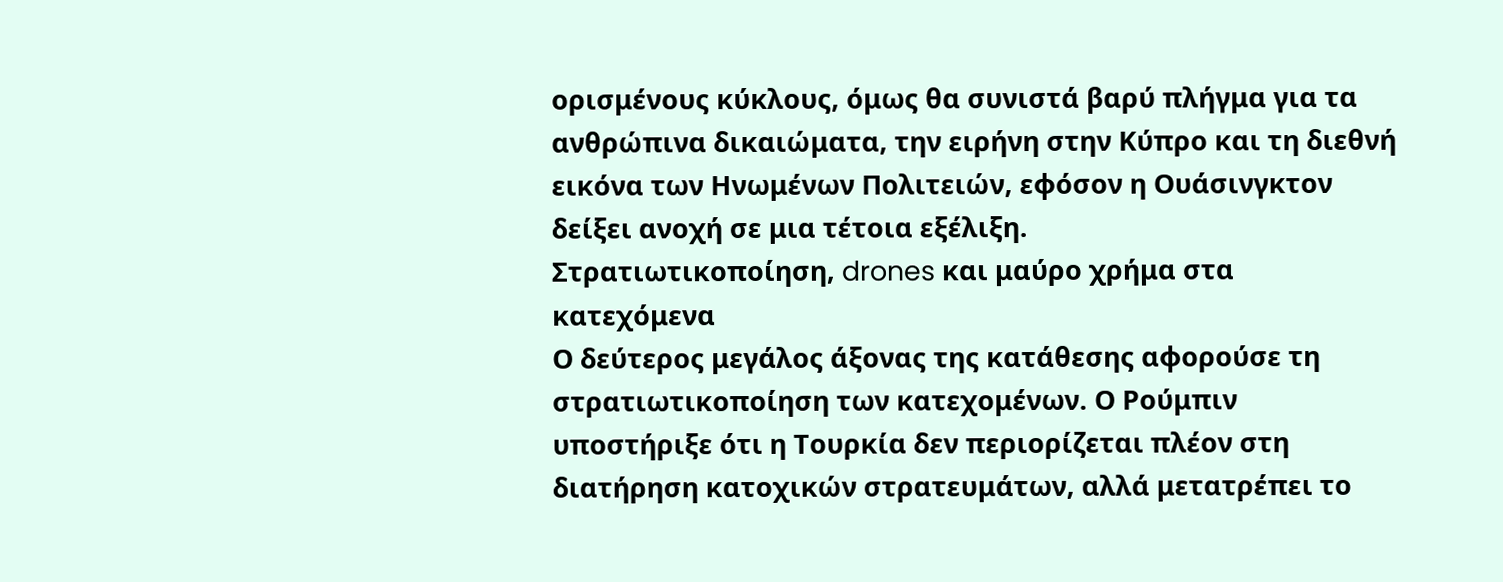ορισμένους κύκλους, όμως θα συνιστά βαρύ πλήγμα για τα ανθρώπινα δικαιώματα, την ειρήνη στην Κύπρο και τη διεθνή εικόνα των Ηνωμένων Πολιτειών, εφόσον η Ουάσινγκτον δείξει ανοχή σε μια τέτοια εξέλιξη.
Στρατιωτικοποίηση, drones και μαύρο χρήμα στα κατεχόμενα
Ο δεύτερος μεγάλος άξονας της κατάθεσης αφορούσε τη στρατιωτικοποίηση των κατεχομένων. Ο Ρούμπιν υποστήριξε ότι η Τουρκία δεν περιορίζεται πλέον στη διατήρηση κατοχικών στρατευμάτων, αλλά μετατρέπει το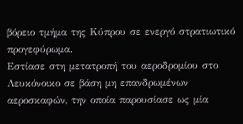βόρειο τμήμα της Κύπρου σε ενεργό στρατιωτικό προγεφύρωμα.
Εστίασε στη μετατροπή του αεροδρομίου στο Λευκόνοικο σε βάση μη επανδρωμένων αεροσκαφών, την οποία παρουσίασε ως μία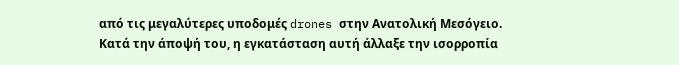από τις μεγαλύτερες υποδομές drones στην Ανατολική Μεσόγειο. Κατά την άποψή του, η εγκατάσταση αυτή άλλαξε την ισορροπία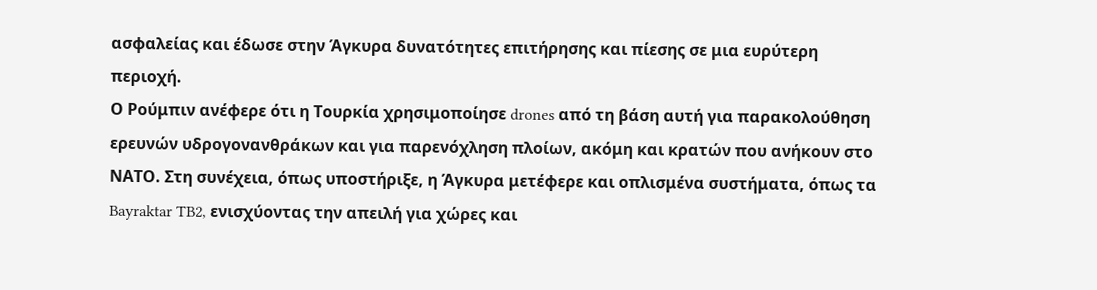ασφαλείας και έδωσε στην Άγκυρα δυνατότητες επιτήρησης και πίεσης σε μια ευρύτερη περιοχή.
Ο Ρούμπιν ανέφερε ότι η Τουρκία χρησιμοποίησε drones από τη βάση αυτή για παρακολούθηση ερευνών υδρογονανθράκων και για παρενόχληση πλοίων, ακόμη και κρατών που ανήκουν στο ΝΑΤΟ. Στη συνέχεια, όπως υποστήριξε, η Άγκυρα μετέφερε και οπλισμένα συστήματα, όπως τα Bayraktar TB2, ενισχύοντας την απειλή για χώρες και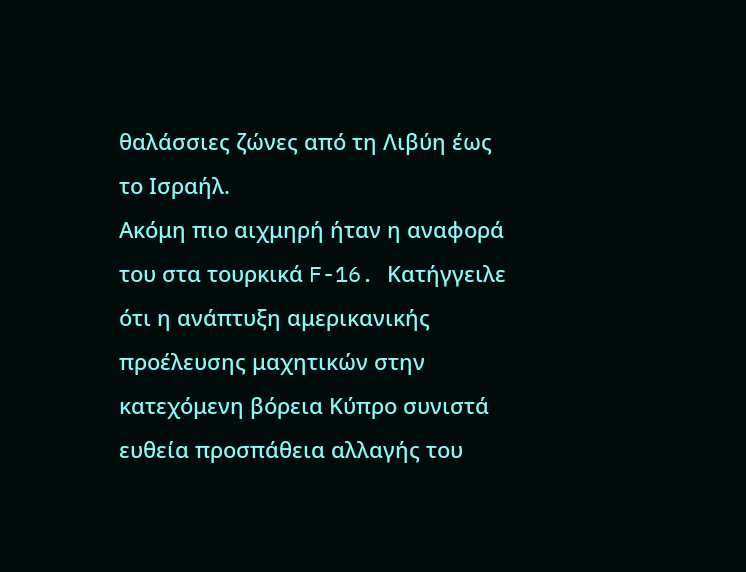θαλάσσιες ζώνες από τη Λιβύη έως το Ισραήλ.
Ακόμη πιο αιχμηρή ήταν η αναφορά του στα τουρκικά F-16. Κατήγγειλε ότι η ανάπτυξη αμερικανικής προέλευσης μαχητικών στην κατεχόμενη βόρεια Κύπρο συνιστά ευθεία προσπάθεια αλλαγής του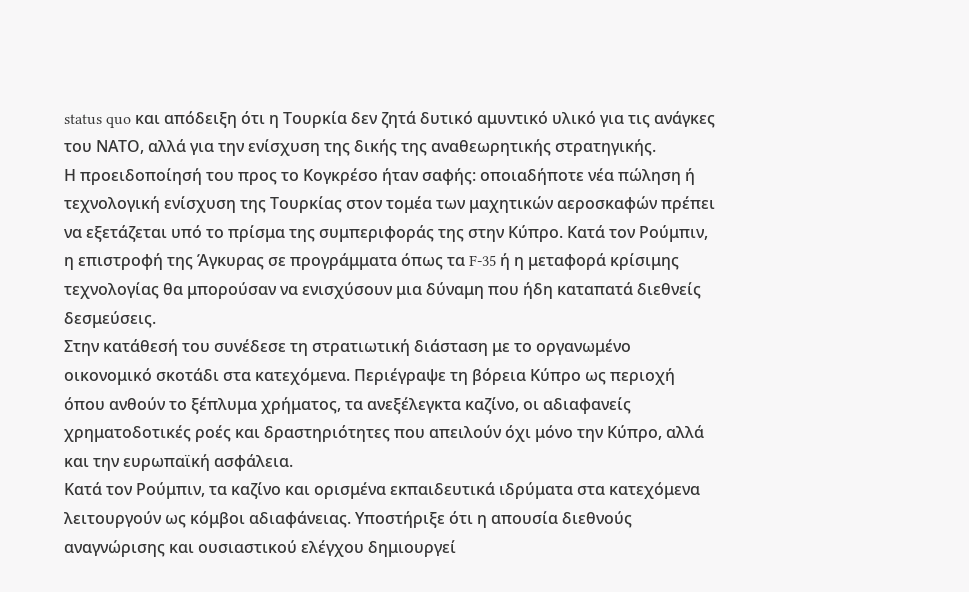status quo και απόδειξη ότι η Τουρκία δεν ζητά δυτικό αμυντικό υλικό για τις ανάγκες του ΝΑΤΟ, αλλά για την ενίσχυση της δικής της αναθεωρητικής στρατηγικής.
Η προειδοποίησή του προς το Κογκρέσο ήταν σαφής: οποιαδήποτε νέα πώληση ή τεχνολογική ενίσχυση της Τουρκίας στον τομέα των μαχητικών αεροσκαφών πρέπει να εξετάζεται υπό το πρίσμα της συμπεριφοράς της στην Κύπρο. Κατά τον Ρούμπιν, η επιστροφή της Άγκυρας σε προγράμματα όπως τα F-35 ή η μεταφορά κρίσιμης τεχνολογίας θα μπορούσαν να ενισχύσουν μια δύναμη που ήδη καταπατά διεθνείς δεσμεύσεις.
Στην κατάθεσή του συνέδεσε τη στρατιωτική διάσταση με το οργανωμένο οικονομικό σκοτάδι στα κατεχόμενα. Περιέγραψε τη βόρεια Κύπρο ως περιοχή όπου ανθούν το ξέπλυμα χρήματος, τα ανεξέλεγκτα καζίνο, οι αδιαφανείς χρηματοδοτικές ροές και δραστηριότητες που απειλούν όχι μόνο την Κύπρο, αλλά και την ευρωπαϊκή ασφάλεια.
Κατά τον Ρούμπιν, τα καζίνο και ορισμένα εκπαιδευτικά ιδρύματα στα κατεχόμενα λειτουργούν ως κόμβοι αδιαφάνειας. Υποστήριξε ότι η απουσία διεθνούς αναγνώρισης και ουσιαστικού ελέγχου δημιουργεί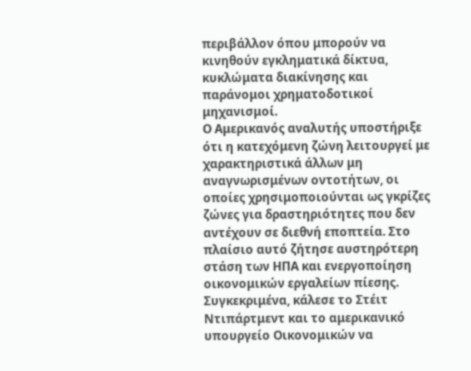περιβάλλον όπου μπορούν να κινηθούν εγκληματικά δίκτυα, κυκλώματα διακίνησης και παράνομοι χρηματοδοτικοί μηχανισμοί.
Ο Αμερικανός αναλυτής υποστήριξε ότι η κατεχόμενη ζώνη λειτουργεί με χαρακτηριστικά άλλων μη αναγνωρισμένων οντοτήτων, οι οποίες χρησιμοποιούνται ως γκρίζες ζώνες για δραστηριότητες που δεν αντέχουν σε διεθνή εποπτεία. Στο πλαίσιο αυτό ζήτησε αυστηρότερη στάση των ΗΠΑ και ενεργοποίηση οικονομικών εργαλείων πίεσης.
Συγκεκριμένα, κάλεσε το Στέιτ Ντιπάρτμεντ και το αμερικανικό υπουργείο Οικονομικών να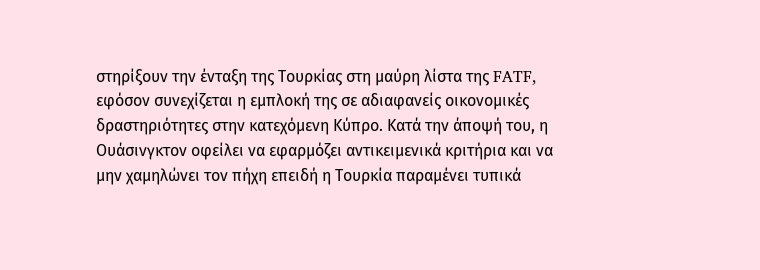στηρίξουν την ένταξη της Τουρκίας στη μαύρη λίστα της FATF, εφόσον συνεχίζεται η εμπλοκή της σε αδιαφανείς οικονομικές δραστηριότητες στην κατεχόμενη Κύπρο. Κατά την άποψή του, η Ουάσινγκτον οφείλει να εφαρμόζει αντικειμενικά κριτήρια και να μην χαμηλώνει τον πήχη επειδή η Τουρκία παραμένει τυπικά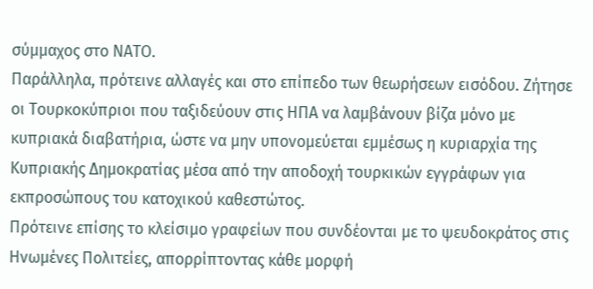σύμμαχος στο ΝΑΤΟ.
Παράλληλα, πρότεινε αλλαγές και στο επίπεδο των θεωρήσεων εισόδου. Ζήτησε οι Τουρκοκύπριοι που ταξιδεύουν στις ΗΠΑ να λαμβάνουν βίζα μόνο με κυπριακά διαβατήρια, ώστε να μην υπονομεύεται εμμέσως η κυριαρχία της Κυπριακής Δημοκρατίας μέσα από την αποδοχή τουρκικών εγγράφων για εκπροσώπους του κατοχικού καθεστώτος.
Πρότεινε επίσης το κλείσιμο γραφείων που συνδέονται με το ψευδοκράτος στις Ηνωμένες Πολιτείες, απορρίπτοντας κάθε μορφή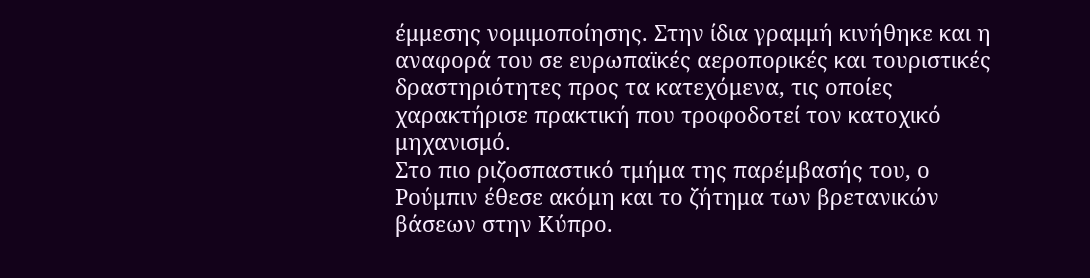έμμεσης νομιμοποίησης. Στην ίδια γραμμή κινήθηκε και η αναφορά του σε ευρωπαϊκές αεροπορικές και τουριστικές δραστηριότητες προς τα κατεχόμενα, τις οποίες χαρακτήρισε πρακτική που τροφοδοτεί τον κατοχικό μηχανισμό.
Στο πιο ριζοσπαστικό τμήμα της παρέμβασής του, ο Ρούμπιν έθεσε ακόμη και το ζήτημα των βρετανικών βάσεων στην Κύπρο.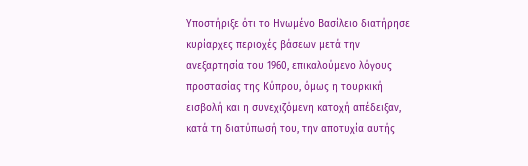Υποστήριξε ότι το Ηνωμένο Βασίλειο διατήρησε κυρίαρχες περιοχές βάσεων μετά την ανεξαρτησία του 1960, επικαλούμενο λόγους προστασίας της Κύπρου, όμως η τουρκική εισβολή και η συνεχιζόμενη κατοχή απέδειξαν, κατά τη διατύπωσή του, την αποτυχία αυτής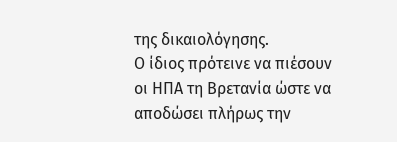της δικαιολόγησης.
Ο ίδιος πρότεινε να πιέσουν οι ΗΠΑ τη Βρετανία ώστε να αποδώσει πλήρως την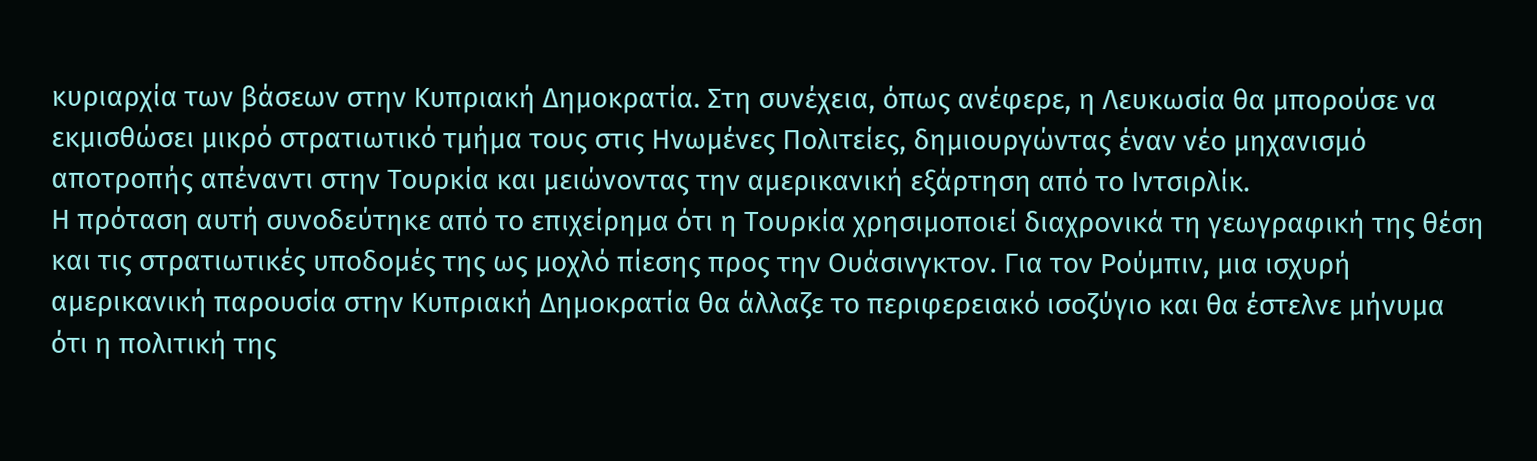κυριαρχία των βάσεων στην Κυπριακή Δημοκρατία. Στη συνέχεια, όπως ανέφερε, η Λευκωσία θα μπορούσε να εκμισθώσει μικρό στρατιωτικό τμήμα τους στις Ηνωμένες Πολιτείες, δημιουργώντας έναν νέο μηχανισμό αποτροπής απέναντι στην Τουρκία και μειώνοντας την αμερικανική εξάρτηση από το Ιντσιρλίκ.
Η πρόταση αυτή συνοδεύτηκε από το επιχείρημα ότι η Τουρκία χρησιμοποιεί διαχρονικά τη γεωγραφική της θέση και τις στρατιωτικές υποδομές της ως μοχλό πίεσης προς την Ουάσινγκτον. Για τον Ρούμπιν, μια ισχυρή αμερικανική παρουσία στην Κυπριακή Δημοκρατία θα άλλαζε το περιφερειακό ισοζύγιο και θα έστελνε μήνυμα ότι η πολιτική της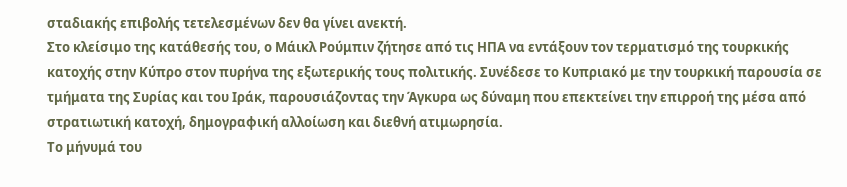σταδιακής επιβολής τετελεσμένων δεν θα γίνει ανεκτή.
Στο κλείσιμο της κατάθεσής του, ο Μάικλ Ρούμπιν ζήτησε από τις ΗΠΑ να εντάξουν τον τερματισμό της τουρκικής κατοχής στην Κύπρο στον πυρήνα της εξωτερικής τους πολιτικής. Συνέδεσε το Κυπριακό με την τουρκική παρουσία σε τμήματα της Συρίας και του Ιράκ, παρουσιάζοντας την Άγκυρα ως δύναμη που επεκτείνει την επιρροή της μέσα από στρατιωτική κατοχή, δημογραφική αλλοίωση και διεθνή ατιμωρησία.
Το μήνυμά του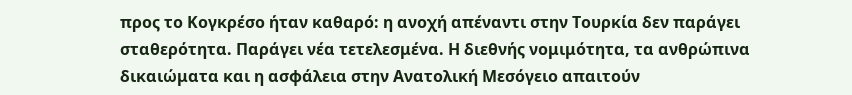προς το Κογκρέσο ήταν καθαρό: η ανοχή απέναντι στην Τουρκία δεν παράγει σταθερότητα. Παράγει νέα τετελεσμένα. Η διεθνής νομιμότητα, τα ανθρώπινα δικαιώματα και η ασφάλεια στην Ανατολική Μεσόγειο απαιτούν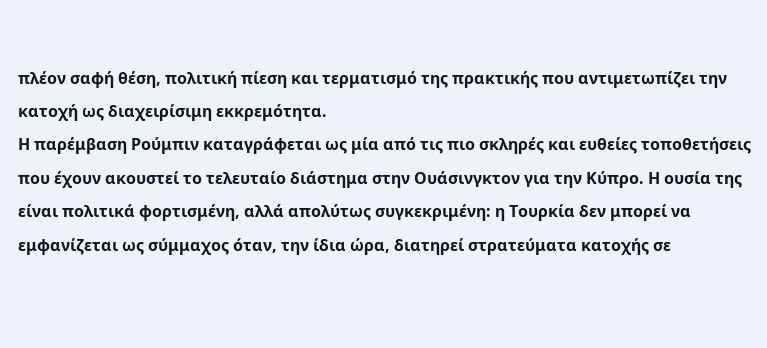πλέον σαφή θέση, πολιτική πίεση και τερματισμό της πρακτικής που αντιμετωπίζει την κατοχή ως διαχειρίσιμη εκκρεμότητα.
Η παρέμβαση Ρούμπιν καταγράφεται ως μία από τις πιο σκληρές και ευθείες τοποθετήσεις που έχουν ακουστεί το τελευταίο διάστημα στην Ουάσινγκτον για την Κύπρο. Η ουσία της είναι πολιτικά φορτισμένη, αλλά απολύτως συγκεκριμένη: η Τουρκία δεν μπορεί να εμφανίζεται ως σύμμαχος όταν, την ίδια ώρα, διατηρεί στρατεύματα κατοχής σε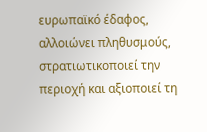ευρωπαϊκό έδαφος, αλλοιώνει πληθυσμούς, στρατιωτικοποιεί την περιοχή και αξιοποιεί τη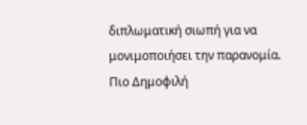διπλωματική σιωπή για να μονιμοποιήσει την παρανομία.
Πιο Δημοφιλή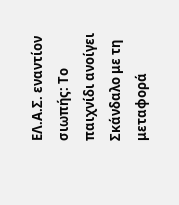ΕΛ.Α.Σ. εναντίον σιωπής: Το παιχνίδι ανοίγει
Σκάνδαλο με τη μεταφορά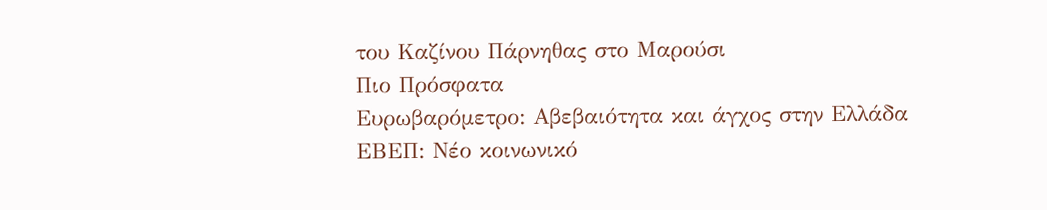του Καζίνου Πάρνηθας στο Μαρούσι
Πιο Πρόσφατα
Ευρωβαρόμετρο: Αβεβαιότητα και άγχος στην Ελλάδα
ΕΒΕΠ: Νέο κοινωνικό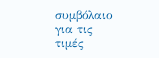συμβόλαιο για τις τιμές